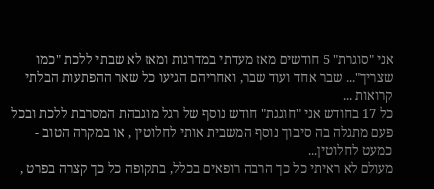אני "סוגרת" 5 חודשים מאז מעדתי במדרגות ומאז לא שבתי ללכת "כמו שצריך"... שבר אחד ועוד שבר, ואחריהם הגיעו כל שאר ההפתעות הבלתי קרואות ...
כל 17 בחודש אני "חוגגת" חודש נוסף של רגל מוגבהת המסרבת ללכת ובכל פעם מתגלה בה סיבוך נוסף המשבית אותי לחלוטין , או במקרה הטוב - כמעט לחלוטין...
מעולם לא ראיתי כל כך הרבה רופאים בכלל, בתקופה כל כך קצרה בפרט ,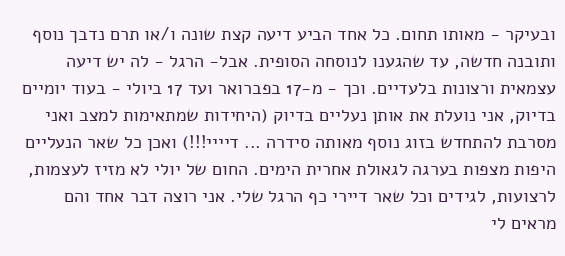ובעיקר - מאותו תחום. כל אחד הביע דיעה קצת שונה ו/או תרם נדבך נוסף ותובנה חדשה, עד שהגענו לנוסחה הסופית. אבל- הרגל - לה יש דיעה עצמאית ורצונות בלעדיים. וכך - מ-17 בפברואר ועד 17 ביולי - בעוד יומיים בדיוק, אני נועלת את אותן נעליים בדיוק (היחידות שמתאימות למצב ואני מסרבת להתחדש בזוג נוסף מאותה סידרה ... דיייי!!!) ואכן כל שאר הנעליים היפות מצפות בערגה לגאולת אחרית הימים. החום של יולי לא מזיז לעצמות, לרצועות, לגידים וכל שאר דיירי כף הרגל שלי. אני רוצה דבר אחד והם מראים לי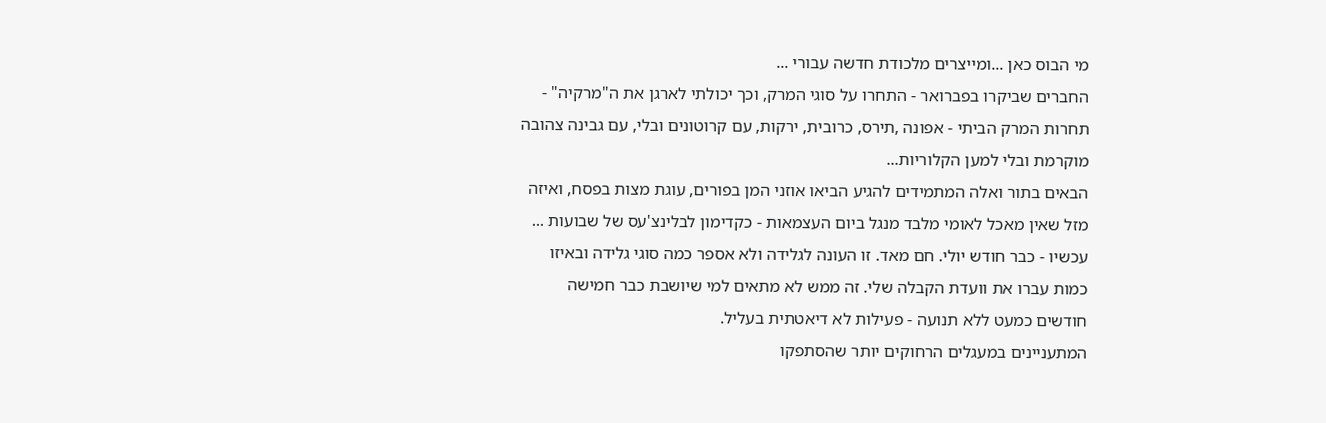מי הבוס כאן ...ומייצרים מלכודת חדשה עבורי ...
החברים שביקרו בפברואר - התחרו על סוגי המרק, וכך יכולתי לארגן את ה"מרקיה" - תחרות המרק הביתי - אפונה ,תירס, כרובית, ירקות, עם קרוטונים ובלי, עם גבינה צהובה מוקרמת ובלי למען הקלוריות...
הבאים בתור ואלה המתמידים להגיע הביאו אוזני המן בפורים, עוגת מצות בפסח, ואיזה מזל שאין מאכל לאומי מלבד מנגל ביום העצמאות - כקדימון לבלינצ'עס של שבועות ...
עכשיו - כבר חודש יולי. חם מאד. זו העונה לגלידה ולא אספר כמה סוגי גלידה ובאיזו כמות עברו את וועדת הקבלה שלי. זה ממש לא מתאים למי שיושבת כבר חמישה חודשים כמעט ללא תנועה - פעילות לא דיאטתית בעליל.
המתעניינים במעגלים הרחוקים יותר שהסתפקו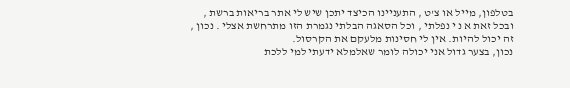בטלפון, מייל או צ'ט , התעניינו הכיצד יתכן שיש לי אתר בריאות ברשת , ובכל זאת א נ י נפלתי , וכל הסאגה הבלתי נגמרת הזו מתרחשת אצלי . נכון , זה יכול להיות. אין לי חסינות מלעקם את הקרסול.
נכון, בצער גדול אני יכולה לומר שאלמלא ידעתי למי ללכת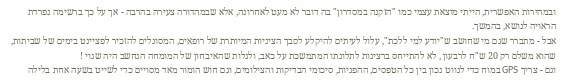ובמהירות האפשרית, הייתי מוצאת עצמי כמו "הזקנה במסדרון" בה דובר לא מעט לאחרונה, אלא שבמהדורה צעירה בהרבה - אך על כך ברשימה נפרדת הראויה לנושא, בהמשך.
אבל - מתברר שגם מי שחושב ש"יודע למי ללכת", עלול לעיתים להיקלע לסבך הציניות המיותרת של רופאים, המסוגלים להזכיר לפציינט בימים של שביתות, שהוא משלם רק 20 ש"ח לרבעון , לא להתייחס ברצינות לתלונתו המתמשכת על כאב, ולגלות שהאיבחון של המומחה הנחשב היה שגוי !
וגם - צריך GPS במוח כדי לנווט נכון בין כל הטפסים, ההפניות, סיכומי הבדיקות והצילומים, וגם חוש הומור מאד מסויים כדי לשייט בשעה אחת בלילה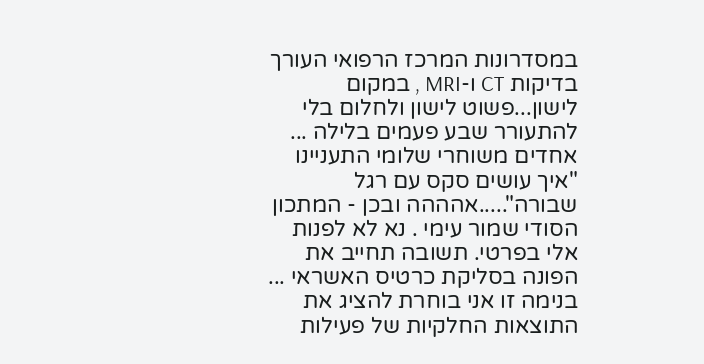במסדרונות המרכז הרפואי העורך בדיקות CT ו-MRI , במקום לישון...פשוט לישון ולחלום בלי להתעורר שבע פעמים בלילה ...
אחדים משוחרי שלומי התעניינו "איך עושים סקס עם רגל שבורה".....אהההה ובכן - המתכון הסודי שמור עימי . נא לא לפנות אלי בפרטי. תשובה תחייב את הפונה בסליקת כרטיס האשראי ...
בנימה זו אני בוחרת להציג את התוצאות החלקיות של פעילות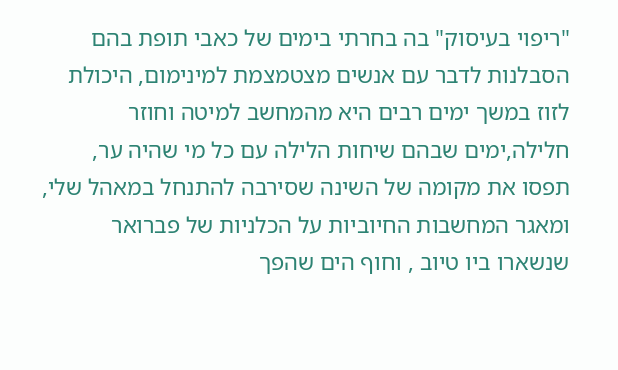"ריפוי בעיסוק" בה בחרתי בימים של כאבי תופת בהם הסבלנות לדבר עם אנשים מצטמצמת למינימום, היכולת לזוז במשך ימים רבים היא מהמחשב למיטה וחוזר חלילה,ימים שבהם שיחות הלילה עם כל מי שהיה ער, תפסו את מקומה של השינה שסירבה להתנחל במאהל שלי, ומאגר המחשבות החיוביות על הכלניות של פברואר שנשארו ביו טיוב , וחוף הים שהפך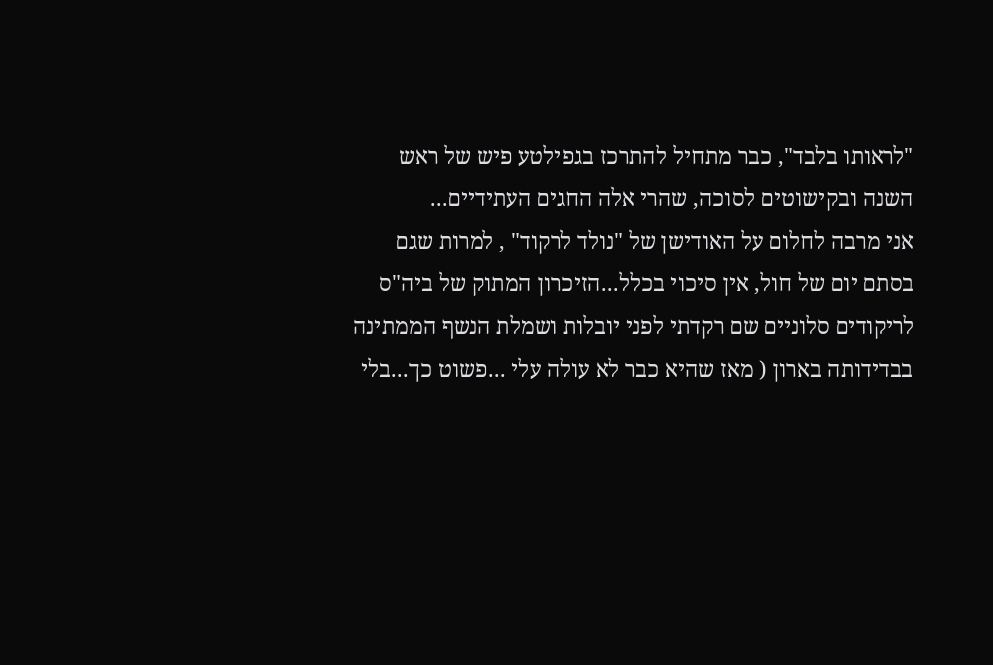"לראותו בלבד", כבר מתחיל להתרכז בגפילטע פיש של ראש השנה ובקישוטים לסוכה, שהרי אלה החגים העתידיים...
אני מרבה לחלום על האודישן של "נולד לרקוד" , למרות שגם בסתם יום של חול, אין סיכוי בכלל...הזיכרון המתוק של ביה"ס לריקודים סלוניים שם רקדתי לפני יובלות ושמלת הנשף הממתינה בבדידותה בארון ( מאז שהיא כבר לא עולה עלי ...פשוט כך...בלי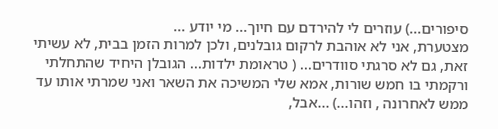סיפורים...) עוזרים לי להירדם עם חיוך... מי יודע ...
מצטערת, אני לא אוהבת לרקום גובלנים, ולכן למרות הזמן בבית, לא עשיתי זאת, גם לא סרגתי סוודרים... ( טראומת ילדות... הגובלן היחיד שהתחלתי ורקמתי בו חמש שורות, אמא שלי המשיכה את השאר ואני שמרתי אותו עד ממש לאחרונה , וזהו...) ...אבל,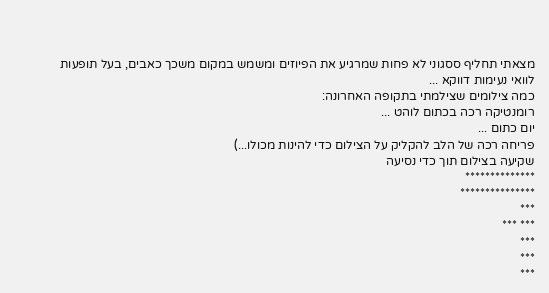מצאתי תחליף ססגוני לא פחות שמרגיע את הפיוזים ומשמש במקום משכך כאבים, בעל תופעות לוואי נעימות דווקא ...
כמה צילומים שצילמתי בתקופה האחרונה:
רומנטיקה רכה בכתום לוהט ...
יום כתום ...
פריחה רכה של הלב להקליק על הצילום כדי להינות מכולו...)
שקיעה בצילום תוך כדי נסיעה
**************
***************
***
*** ***
***
***
***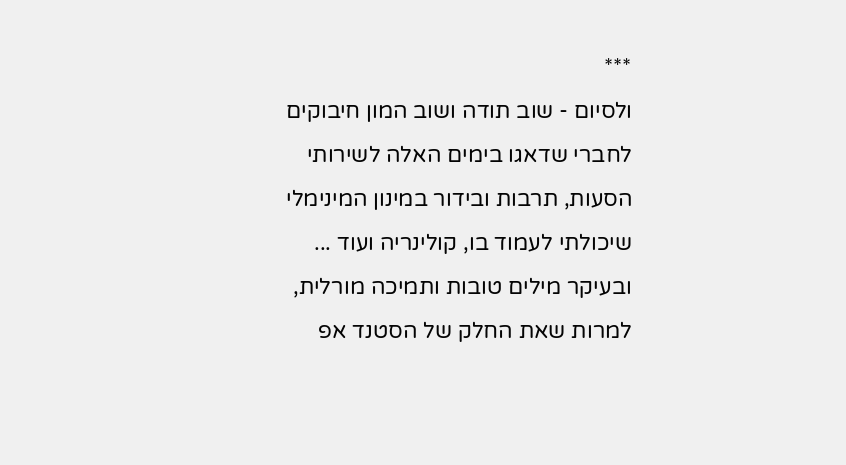***
ולסיום - שוב תודה ושוב המון חיבוקים לחברי שדאגו בימים האלה לשירותי הסעות, תרבות ובידור במינון המינימלי שיכולתי לעמוד בו, קולינריה ועוד ... ובעיקר מילים טובות ותמיכה מורלית, למרות שאת החלק של הסטנד אפ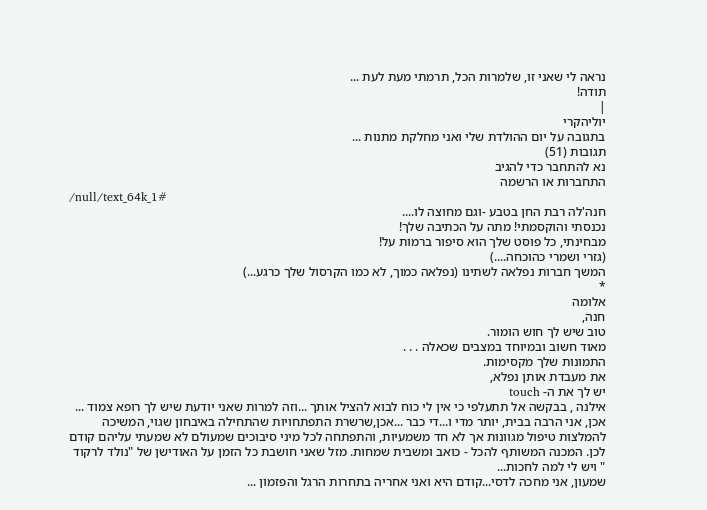נראה לי שאני זו, שלמרות הכל, תרמתי מעת לעת ...
תודה!
|
יוליהקרי
בתגובה על יום ההולדת שלי ואני מחלקת מתנות ...
תגובות (51)
נא להתחבר כדי להגיב
התחברות או הרשמה
/null/text_64k_1#
חנה'לה רבת החן בטבע -וגם מחוצה לו....
נכנסתי והוקסמתי! מתה על הכתיבה שלך!
מבחינתי, כל פוסט שלך הוא סיפור ברמות על!
(גזרי ושמרי כהוכחה....)
המשך חברות נפלאה לשתינו (נפלאה כמוך, לא כמו הקרסול שלך כרגע...)
*
אלומה
חנה,
טוב שיש לך חוש הומור.
מאוד חשוב ובמיוחד במצבים שכאלה . . .
התמונות שלך מקסימות.
את מעבדת אותן נפלא,
יש לך את ה- touch
אילנה , בבקשה אל תתעלפי כי אין לי כוח לבוא להציל אותך ...וזה למרות שאני יודעת שיש לך רופא צמוד ...
אכן, אני הרבה בבית, יותר מדי ו...די כבר ...אכן,שרשרת התפתחויות שהתחילה באיבחון שגוי, המשיכה להמלצות טיפול מגוונות אך לא חד משמעיות, והתפתחה לכל מיני סיבוכים שמעולם לא שמעתי עליהם קודם לכן. המכנה המשותף להכל - כואב ומשבית שמחות. מזל שאני חושבת כל הזמן על האודישן של "נולד לרקוד " ויש לי למה לחכות...
שמעון, אני מחכה לדסי...קודם היא ואני אחריה בתחרות הרגל והפזמון ...